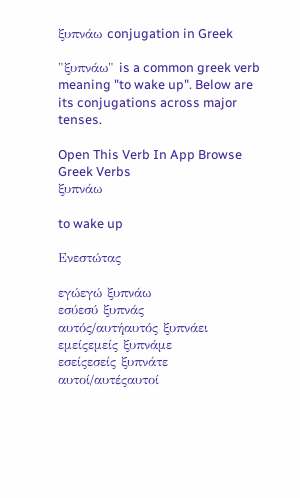ξυπνάω conjugation in Greek

"ξυπνάω" is a common greek verb meaning "to wake up". Below are its conjugations across major tenses.

Open This Verb In App Browse Greek Verbs
ξυπνάω

to wake up

Ενεστώτας

εγώεγώ ξυπνάω
εσύεσύ ξυπνάς
αυτός/αυτήαυτός ξυπνάει
εμείςεμείς ξυπνάμε
εσείςεσείς ξυπνάτε
αυτοί/αυτέςαυτοί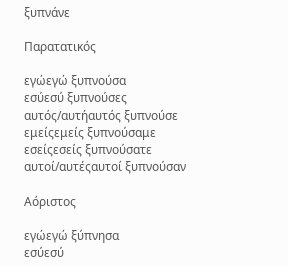ξυπνάνε

Παρατατικός

εγώεγώ ξυπνούσα
εσύεσύ ξυπνούσες
αυτός/αυτήαυτός ξυπνούσε
εμείςεμείς ξυπνούσαμε
εσείςεσείς ξυπνούσατε
αυτοί/αυτέςαυτοί ξυπνούσαν

Αόριστος

εγώεγώ ξύπνησα
εσύεσύ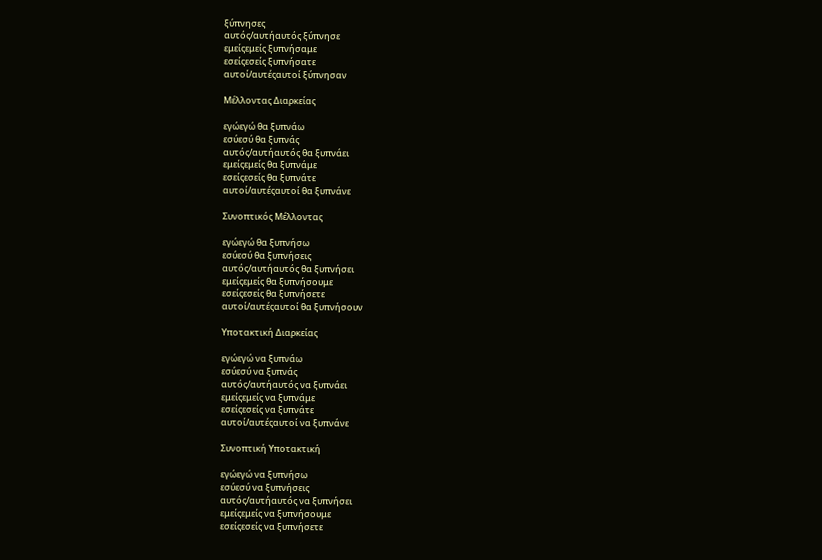ξύπνησες
αυτός/αυτήαυτός ξύπνησε
εμείςεμείς ξυπνήσαμε
εσείςεσείς ξυπνήσατε
αυτοί/αυτέςαυτοί ξύπνησαν

Μέλλοντας Διαρκείας

εγώεγώ θα ξυπνάω
εσύεσύ θα ξυπνάς
αυτός/αυτήαυτός θα ξυπνάει
εμείςεμείς θα ξυπνάμε
εσείςεσείς θα ξυπνάτε
αυτοί/αυτέςαυτοί θα ξυπνάνε

Συνοπτικός Μέλλοντας

εγώεγώ θα ξυπνήσω
εσύεσύ θα ξυπνήσεις
αυτός/αυτήαυτός θα ξυπνήσει
εμείςεμείς θα ξυπνήσουμε
εσείςεσείς θα ξυπνήσετε
αυτοί/αυτέςαυτοί θα ξυπνήσουν

Υποτακτική Διαρκείας

εγώεγώ να ξυπνάω
εσύεσύ να ξυπνάς
αυτός/αυτήαυτός να ξυπνάει
εμείςεμείς να ξυπνάμε
εσείςεσείς να ξυπνάτε
αυτοί/αυτέςαυτοί να ξυπνάνε

Συνοπτική Υποτακτική

εγώεγώ να ξυπνήσω
εσύεσύ να ξυπνήσεις
αυτός/αυτήαυτός να ξυπνήσει
εμείςεμείς να ξυπνήσουμε
εσείςεσείς να ξυπνήσετε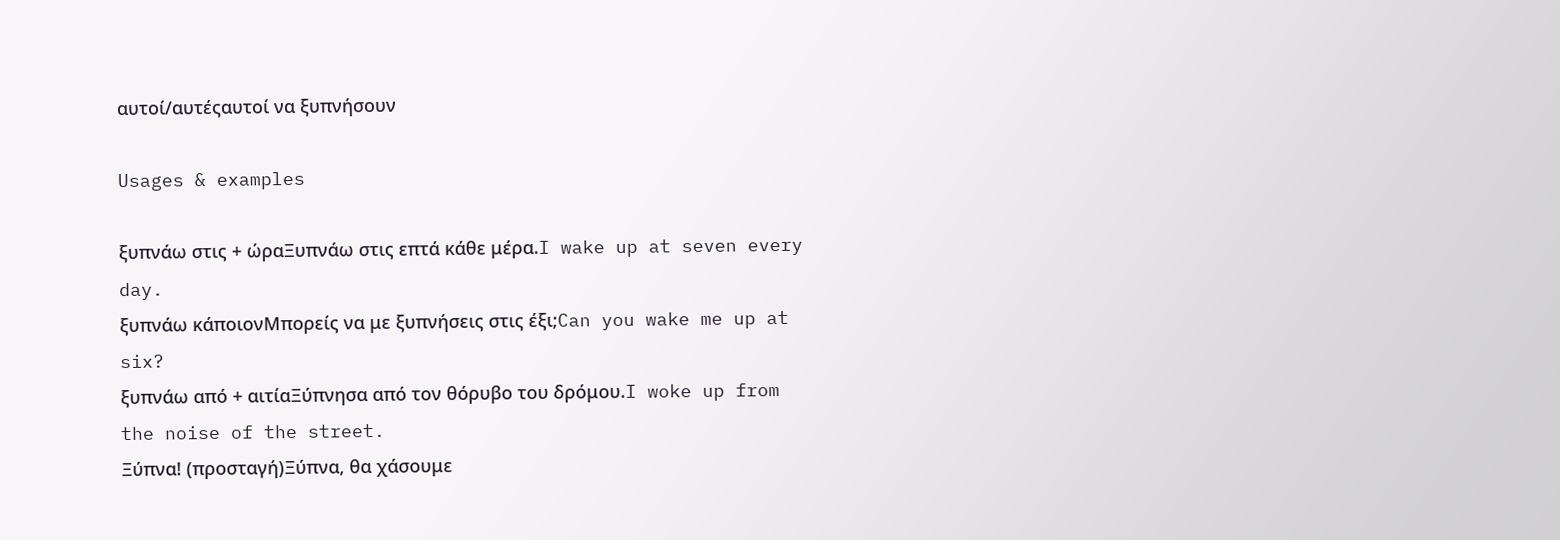αυτοί/αυτέςαυτοί να ξυπνήσουν

Usages & examples

ξυπνάω στις + ώραΞυπνάω στις επτά κάθε μέρα.I wake up at seven every day.
ξυπνάω κάποιονΜπορείς να με ξυπνήσεις στις έξι;Can you wake me up at six?
ξυπνάω από + αιτίαΞύπνησα από τον θόρυβο του δρόμου.I woke up from the noise of the street.
Ξύπνα! (προσταγή)Ξύπνα, θα χάσουμε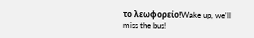το λεωφορείο!Wake up, we'll miss the bus!